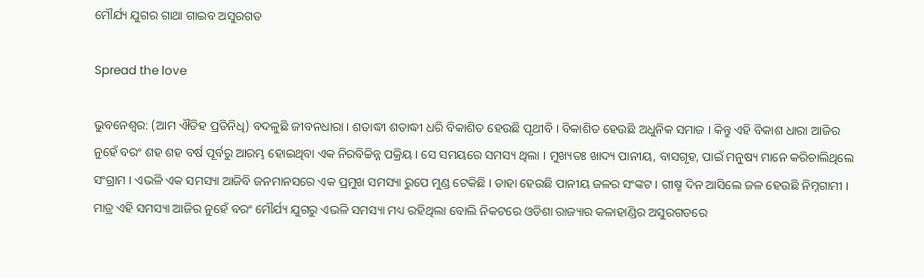ମୌର୍ଯ୍ୟ ଯୁଗର ଗାଥା ଗାଇବ ଅସୁରଗଡ

Spread the love

ଭୁବନେଶ୍ୱର: (ଆମ ଐତିହ ପ୍ରତିନିଧି) ବଦଳୁଛି ଜୀବନଧାରା । ଶତାଦ୍ଧୀ ଶତାଦ୍ଧୀ ଧରି ବିକାଶିତ ହେଉଛି ପୃଥୀବି । ବିକାଶିତ ହେଉଛି ଅଧୁନିକ ସମାଜ । କିନ୍ତୁ ଏହି ବିକାଶ ଧାରା ଆଜିର ନୁହେଁ ବରଂ ଶହ ଶହ ବର୍ଷ ପୂର୍ବରୁ ଆରମ୍ଭ ହୋଇଥିବା ଏକ ନିରବିଚ୍ଚିନ୍ନ ପକ୍ରିୟ । ସେ ସମୟରେ ସମସ୍ୟ ଥିଲା । ମୁଖ୍ୟତଃ ଖାଦ୍ୟ ପାନୀୟ, ବାସଗୃହ, ପାଇଁ ମନୁଷ୍ୟ ମାନେ କରିଚାଲିଥିଲେ ସଂଗ୍ରାମ । ଏଭଳି ଏକ ସମସ୍ୟା ଆଜିବି ଜନମାନସରେ ଏକ ପ୍ରମୁଖ ସମସ୍ୟା ରୁପେ ମୁଣ୍ଡ ଟେକିଛି । ତାହା ହେଉଛି ପାନୀୟ ଜଳର ସଂଙ୍କଟ । ଗୀଷ୍ମ ଦିନ ଆସିଲେ ଜଳ ହେଉଛି ନିମ୍ନଗାମୀ । ମାତ୍ର ଏହି ସମସ୍ୟା ଆଜିର ନୁହେଁ ବରଂ ମୌର୍ଯ୍ୟ ଯୁଗରୁ ଏଭଳି ସମସ୍ୟା ମଧ୍ୟ ରହିଥିଲା ବୋଲି ନିକଟରେ ଓଡିଶା ରାଜ୍ୟାର କଳାହାଣ୍ଡିର ଅସୁରଗଡରେ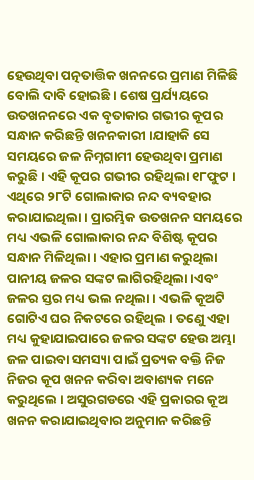ହେଉଥିବା ପତ୍ନତାତ୍ତିକ ଖନନରେ ପ୍ରମାଣ ମିଳିଛି ବୋଲି ଦାବି ହୋଇଛି । ଶେଷ ପ୍ରର୍ଯ୍ୟୟରେ ଉତଖନନରେ ଏକ ବୃତାକାର ଗଭୀର କୂପର ସନ୍ଧାନ କରିଛନ୍ତି ଖନନକାରୀ ।ଯାହାକି ସେ ସମୟରେ ଜଳ ନିମ୍ନଗାମୀ ହେଉଥିବା ପ୍ରମାଣ କରୁଛି । ଏହି କୂପର ଗଭୀର ରହିଥିଲା ୧୮ଫୁଟ । ଏଥିରେ ୨୮ଟି ଗୋଲାକାର ନନ୍ଦ ବ୍ୟବହାର କରାଯାଇଥିଲା । ପ୍ରାରମ୍ଭିକ ଉତଖନନ ସମୟରେ ମଧ୍ୟ ଏଭଳି ଗୋଲାକାର ନନ୍ଦ ବିଶିଷ୍ଟ କୂପର ସନ୍ଧାନ ମିଳିଥିଲା । ଏହାର ପ୍ରମାଣ କରୁଥିଲା ପାନୀୟ ଜଳର ସଙ୍କଟ ଲାଗିରହିଥିଲା ।ଏବଂ ଜଳର ସ୍ତର ମଧ୍ୟ ଭଲ ନଥିଲା । ଏଭଳି କୂଅଟି ଗୋଟିଏ ଘର ନିକଟରେ ରହିଥିଲ । ତଣେୁ ଏହା ମଧ୍ୟ କୁହାଯାଇପାରେ ଜଳର ସଙ୍କଟ ହେଉ ଅମ୍ଭା ଜଳ ପାଇବା ସମସ୍ୟା ପାଇଁ ପ୍ରତ୍ୟକ ବକ୍ତି ନିଜ ନିଜର କୂପ ଖନନ କରିବା ଅବାଶ୍ୟକ ମନେ କରୁଥିଲେ । ଅସୁରଗଡରେ ଏହି ପ୍ରକାରର କୂଅ ଖନନ କରାଯାଇଥିବାର ଅନୁମାନ କରିଛନ୍ତି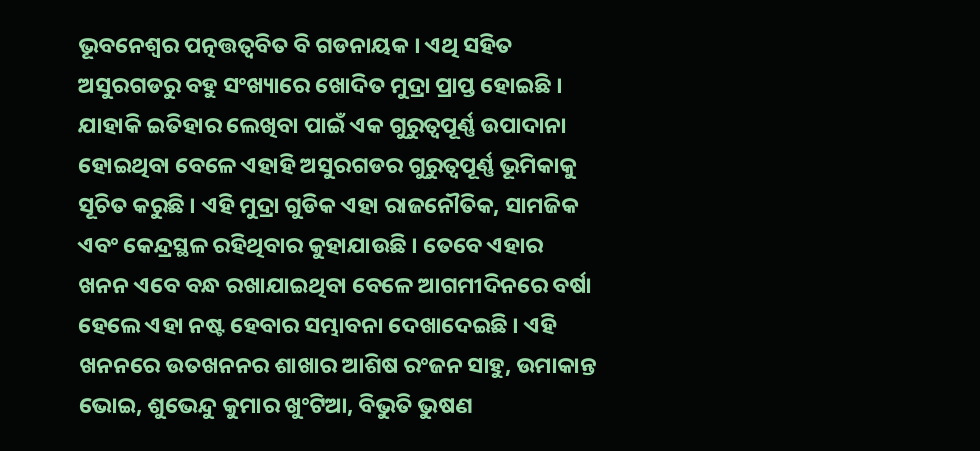ଭୂବନେଶ୍ୱର ପତ୍ନତ୍ତତ୍ୱବିତ ବି ଗଡନାୟକ । ଏଥି ସହିତ ଅସୁରଗଡରୁ ବହୁ ସଂଖ୍ୟାରେ ଖୋଦିତ ମୁଦ୍ରା ପ୍ରାପ୍ତ ହୋଇଛି । ଯାହାକି ଇତିହାର ଲେଖିବା ପାଇଁ ଏକ ଗୁରୁତ୍ୱପୂର୍ଣ୍ଣ ଉପାଦାନା ହୋଇଥିବା ବେଳେ ଏହାହି ଅସୁରଗଡର ଗୁରୁତ୍ୱପୂର୍ଣ୍ଣ ଭୂମିକାକୁ ସୂଚିତ କରୁଛି । ଏହି ମୁଦ୍ରା ଗୁଡିକ ଏହା ରାଜନୌତିକ, ସାମଜିକ ଏବଂ କେନ୍ଦ୍ରସ୍ଥଳ ରହିଥିବାର କୁହାଯାଉଛି । ତେବେ ଏହାର ଖନନ ଏବେ ବନ୍ଧ ରଖାଯାଇଥିବା ବେଳେ ଆଗମୀଦିନରେ ବର୍ଷା ହେଲେ ଏହା ନଷ୍ଟ ହେବାର ସମ୍ଭାବନା ଦେଖାଦେଇଛି । ଏହି ଖନନରେ ଉତଖନନର ଶାଖାର ଆଶିଷ ରଂଜନ ସାହୁ, ଉମାକାନ୍ତ ଭୋଇ, ଶୁଭେନ୍ଦୁ କୁମାର ଖୁଂଟିଆ, ବିଭୁତି ଭୁଷଣ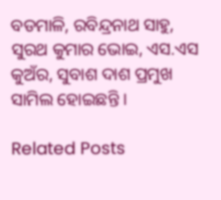ବଡମାଳି, ରବିନ୍ଦ୍ରନାଥ ସାହୁ, ସୁରଥ କୁମାର ଭୋଇ, ଏସ.ଏସ କୁଅଁର, ସୁବାଶ ଦାଶ ପ୍ରମୁଖ ସାମିଲ ହୋଇଛନ୍ତି ।

Related Posts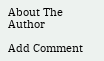About The Author

Add Comment